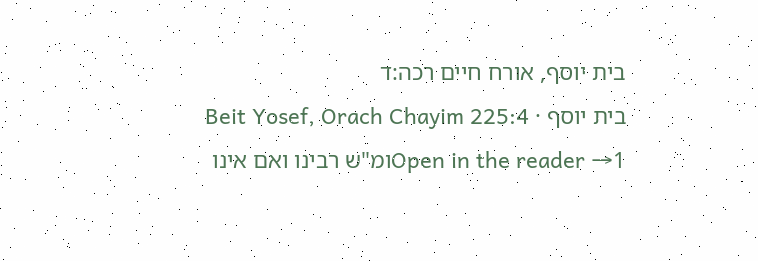בית יוסף, אורח חיים רכה:ד
בית יוסף · Beit Yosef, Orach Chayim 225:4
Open in the reader →1ומ"ש רבינו ואם אינו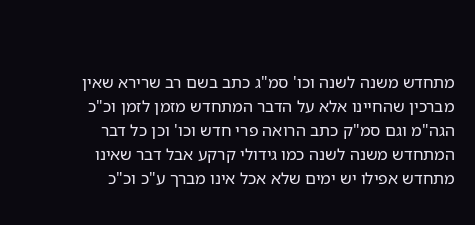מתחדש משנה לשנה וכו' סמ"ג כתב בשם רב שרירא שאין מברכין שהחיינו אלא על הדבר המתחדש מזמן לזמן וכ"כ הגה"מ וגם סמ"ק כתב הרואה פרי חדש וכו' וכן כל דבר המתחדש משנה לשנה כמו גידולי קרקע אבל דבר שאינו מתחדש אפילו יש ימים שלא אכל אינו מברך ע"כ וכ"כ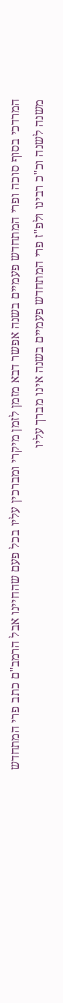המרדכי בסוף סוכה ופרי המתחדש פעמיים בשנה אפשר דבא מזמן לזמן מיקרי ומברכין עליו בכל פעם שהחיינו אבל הרמב"ם כתב פרי המתחדש משנה לשנה וכ"כ רבינו ולפ"ז פרי המתחדש פעמיים בשנה אינו מברך עליו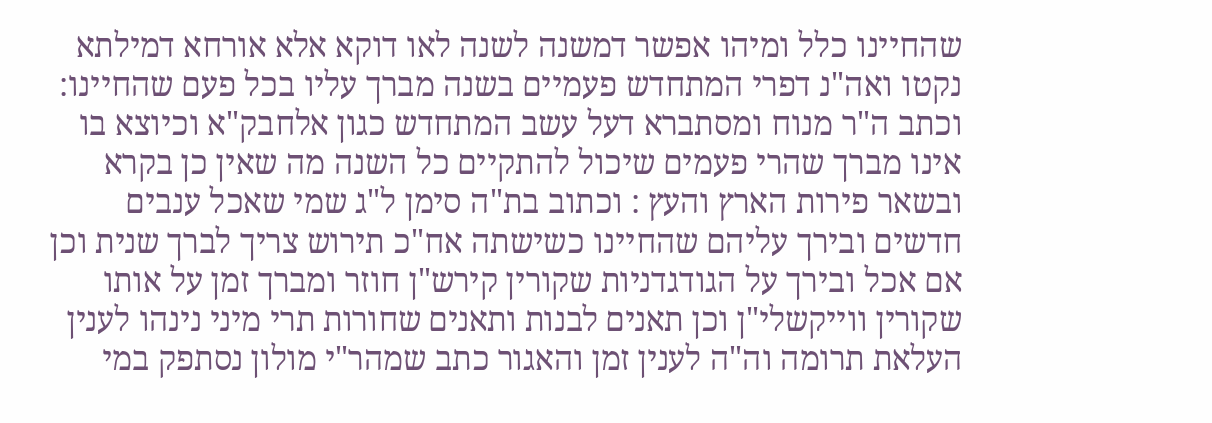שהחיינו כלל ומיהו אפשר דמשנה לשנה לאו דוקא אלא אורחא דמילתא נקטו ואה"נ דפרי המתחדש פעמיים בשנה מברך עליו בכל פעם שהחיינו: וכתב ה"ר מנוח ומסתברא דעל עשב המתחדש כגון אלחבק"א וכיוצא בו אינו מברך שהרי פעמים שיכול להתקיים כל השנה מה שאין כן בקרא ובשאר פירות הארץ והעץ : וכתוב בת"ה סימן ל"ג שמי שאכל ענבים חדשים ובירך עליהם שהחיינו כשישתה אח"כ תירוש צריך לברך שנית וכן אם אכל ובירך על הגודגדניות שקורין קירש"ן חוזר ומברך זמן על אותו שקורין ווייקשלי"ן וכן תאנים לבנות ותאנים שחורות תרי מיני נינהו לענין העלאת תרומה וה"ה לענין זמן והאגור כתב שמהר"י מולון נסתפק במי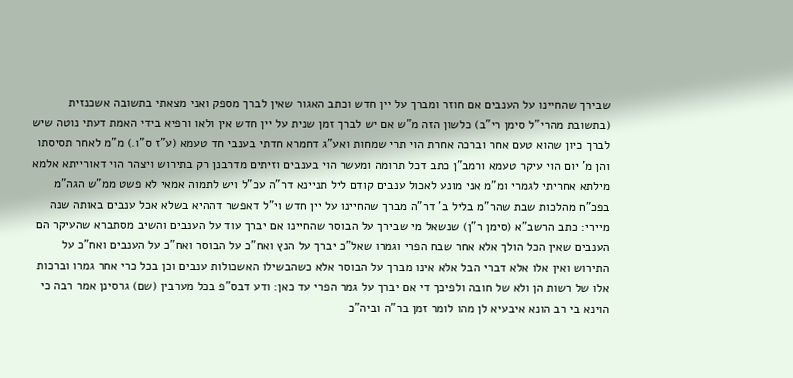שבירך שהחיינו על הענבים אם חוזר ומברך על יין חדש וכתב האגור שאין לברך מספק ואני מצאתי בתשובה אשכנזית (בתשובת מהרי"ל סימן רי"ב) כלשון הזה מ"ש אם יש לברך זמן שנית על יין חדש אין ולאו ורפיא בידי האמת דעתי נוטה שיש לברך כיון שהוא טעם אחר וברכה אחרת הוי תרי שמחות ואע"ג דחמרא חדתי בענבי חד טעמא (ע"ז ס"ו.) מ"מ לאחר תסיסתו והן מ' יום הוי עיקר טעמא ורמב"ן כתב דכל תרומה ומעשר הוי בענבים וזיתים מדרבנן רק בתירוש ויצהר הוי דאורייתא אלמא מילתא אחריתי לגמרי ומ"מ אני מונע לאכול ענבים קודם ליל תניינא דר"ה עכ"ל ויש לתמוה אמאי לא פשט ממ"ש הגה"מ בפכ"ח מהלכות שבת שהר"מ בליל ב' דר"ה מברך שהחיינו על יין חדש וי"ל דאפשר דההיא בשלא אכל ענבים באותה שנה מיירי: כתב הרשב"א (סימן ר"ן) שנשאל מי שבירך על הבוסר שהחיינו אם יברך עוד על הענבים והשיב מסתברא שהעיקר הם הענבים שאין הכל הולך אלא אחר שבח הפרי וגמרו שאל"כ יברך על הנץ ואח"כ על הבוסר ואח"כ על הענבים ואח"כ על התירוש ואין אלו אלא דברי הבל אלא אינו מברך על הבוסר אלא כשהבשילו האשכולות ענבים וכן בכל כרי אחר גמרו וברכות אלו של רשות הן ולא של חובה ולפיכך די אם יברך על גמר הפרי עד כאן: ודע דבס"פ בכל מערבין (שם) גרסינן אמר רבה כי הוינא בי רב הונא איבעיא לן מהו לומר זמן בר"ה וביה"כ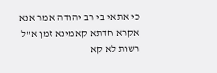כי אתאי בי רב יהודה אמר אנא אקרא חדתא קאמינא זמן א"ל רשות לא קא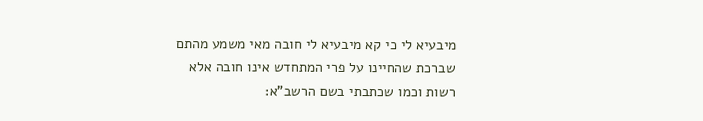מיבעיא לי כי קא מיבעיא לי חובה מאי משמע מהתם שברכת שהחיינו על פרי המתחדש אינו חובה אלא רשות וכמו שכתבתי בשם הרשב"א: